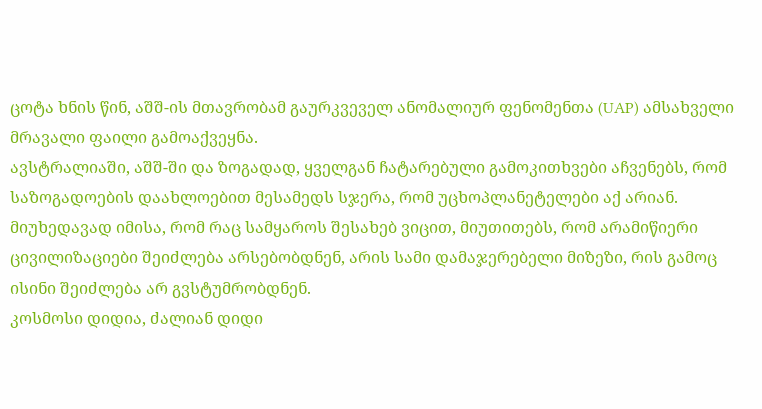ცოტა ხნის წინ, აშშ-ის მთავრობამ გაურკვეველ ანომალიურ ფენომენთა (UAP) ამსახველი მრავალი ფაილი გამოაქვეყნა.
ავსტრალიაში, აშშ-ში და ზოგადად, ყველგან ჩატარებული გამოკითხვები აჩვენებს, რომ საზოგადოების დაახლოებით მესამედს სჯერა, რომ უცხოპლანეტელები აქ არიან.
მიუხედავად იმისა, რომ რაც სამყაროს შესახებ ვიცით, მიუთითებს, რომ არამიწიერი ცივილიზაციები შეიძლება არსებობდნენ, არის სამი დამაჯერებელი მიზეზი, რის გამოც ისინი შეიძლება არ გვსტუმრობდნენ.
კოსმოსი დიდია, ძალიან დიდი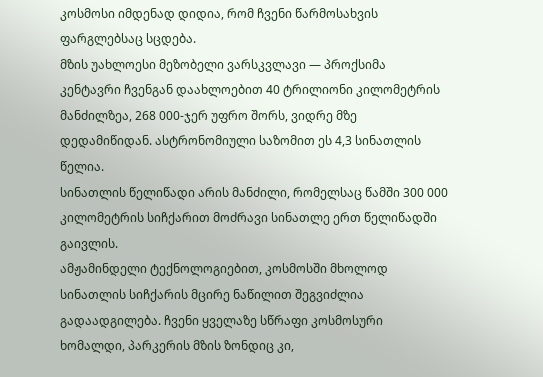კოსმოსი იმდენად დიდია, რომ ჩვენი წარმოსახვის ფარგლებსაც სცდება.
მზის უახლოესი მეზობელი ვარსკვლავი — პროქსიმა კენტავრი ჩვენგან დაახლოებით 40 ტრილიონი კილომეტრის მანძილზეა, 268 000-ჯერ უფრო შორს, ვიდრე მზე დედამიწიდან. ასტრონომიული საზომით ეს 4,3 სინათლის წელია.
სინათლის წელიწადი არის მანძილი, რომელსაც წამში 300 000 კილომეტრის სიჩქარით მოძრავი სინათლე ერთ წელიწადში გაივლის.
ამჟამინდელი ტექნოლოგიებით, კოსმოსში მხოლოდ სინათლის სიჩქარის მცირე ნაწილით შეგვიძლია გადაადგილება. ჩვენი ყველაზე სწრაფი კოსმოსური ხომალდი, პარკერის მზის ზონდიც კი,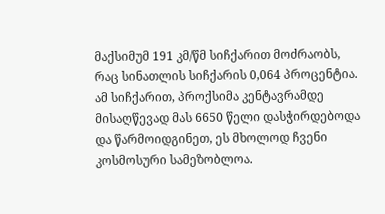მაქსიმუმ 191 კმ/წმ სიჩქარით მოძრაობს, რაც სინათლის სიჩქარის 0,064 პროცენტია.
ამ სიჩქარით, პროქსიმა კენტავრამდე მისაღწევად მას 6650 წელი დასჭირდებოდა და წარმოიდგინეთ, ეს მხოლოდ ჩვენი კოსმოსური სამეზობლოა.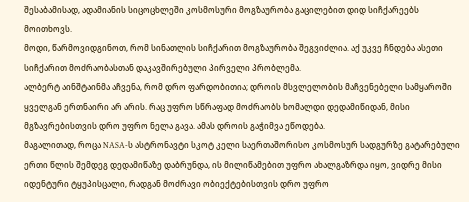შესაბამისად, ადამიანის სიცოცხლეში კოსმოსური მოგზაურობა გაცილებით დიდ სიჩქარეებს მოითხოვს.
მოდი, წარმოვიდგინოთ, რომ სინათლის სიჩქარით მოგზაურობა შეგვიძლია. აქ უკვე ჩნდება ასეთი სიჩქარით მოძრაობასთან დაკავშირებული პირველი პრობლემა.
ალბერტ აინშტაინმა აჩვენა, რომ დრო ფარდობითია; დროის მსვლელობის მაჩვენებელი სამყაროში ყველგან ერთნაირი არ არის. რაც უფრო სწრაფად მოძრაობს ხომალდი დედამიწიდან, მისი მგზავრებისთვის დრო უფრო ნელა გავა. ამას დროის გაჭიმვა ეწოდება.
მაგალითად, როცა NASA-ს ასტრონავტი სკოტ კელი საერთაშორისო კოსმოსურ სადგურზე გატარებული ერთი წლის შემდეგ დედამიწაზე დაბრუნდა, ის მილიწამებით უფრო ახალგაზრდა იყო, ვიდრე მისი იდენტური ტყუპისცალი, რადგან მოძრავი ობიექტებისთვის დრო უფრო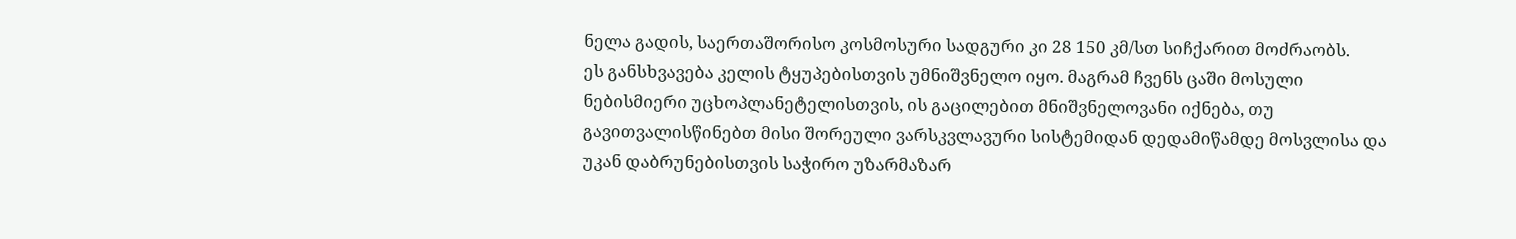ნელა გადის, საერთაშორისო კოსმოსური სადგური კი 28 150 კმ/სთ სიჩქარით მოძრაობს.
ეს განსხვავება კელის ტყუპებისთვის უმნიშვნელო იყო. მაგრამ ჩვენს ცაში მოსული ნებისმიერი უცხოპლანეტელისთვის, ის გაცილებით მნიშვნელოვანი იქნება, თუ გავითვალისწინებთ მისი შორეული ვარსკვლავური სისტემიდან დედამიწამდე მოსვლისა და უკან დაბრუნებისთვის საჭირო უზარმაზარ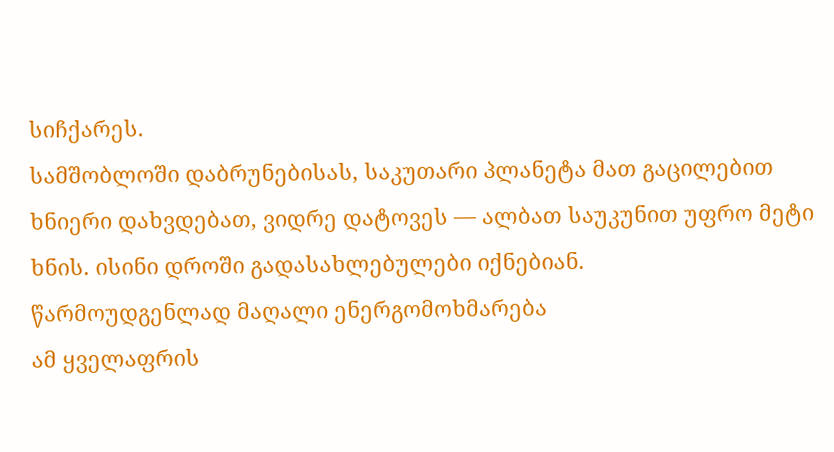სიჩქარეს.
სამშობლოში დაბრუნებისას, საკუთარი პლანეტა მათ გაცილებით ხნიერი დახვდებათ, ვიდრე დატოვეს — ალბათ საუკუნით უფრო მეტი ხნის. ისინი დროში გადასახლებულები იქნებიან.
წარმოუდგენლად მაღალი ენერგომოხმარება
ამ ყველაფრის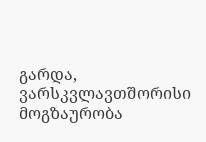გარდა, ვარსკვლავთშორისი მოგზაურობა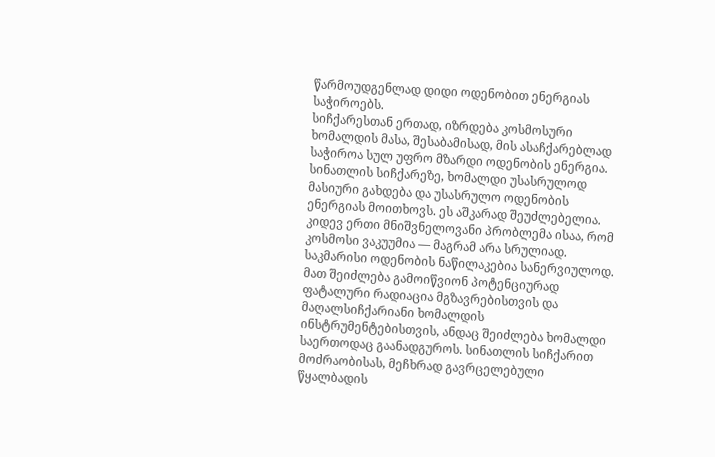წარმოუდგენლად დიდი ოდენობით ენერგიას საჭიროებს.
სიჩქარესთან ერთად, იზრდება კოსმოსური ხომალდის მასა, შესაბამისად, მის ასაჩქარებლად საჭიროა სულ უფრო მზარდი ოდენობის ენერგია.
სინათლის სიჩქარეზე, ხომალდი უსასრულოდ მასიური გახდება და უსასრულო ოდენობის ენერგიას მოითხოვს. ეს აშკარად შეუძლებელია.
კიდევ ერთი მნიშვნელოვანი პრობლემა ისაა, რომ კოსმოსი ვაკუუმია — მაგრამ არა სრულიად.
საკმარისი ოდენობის ნაწილაკებია სანერვიულოდ.
მათ შეიძლება გამოიწვიონ პოტენციურად ფატალური რადიაცია მგზავრებისთვის და მაღალსიჩქარიანი ხომალდის ინსტრუმენტებისთვის, ანდაც შეიძლება ხომალდი საერთოდაც გაანადგუროს. სინათლის სიჩქარით მოძრაობისას, მეჩხრად გავრცელებული წყალბადის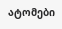ატომები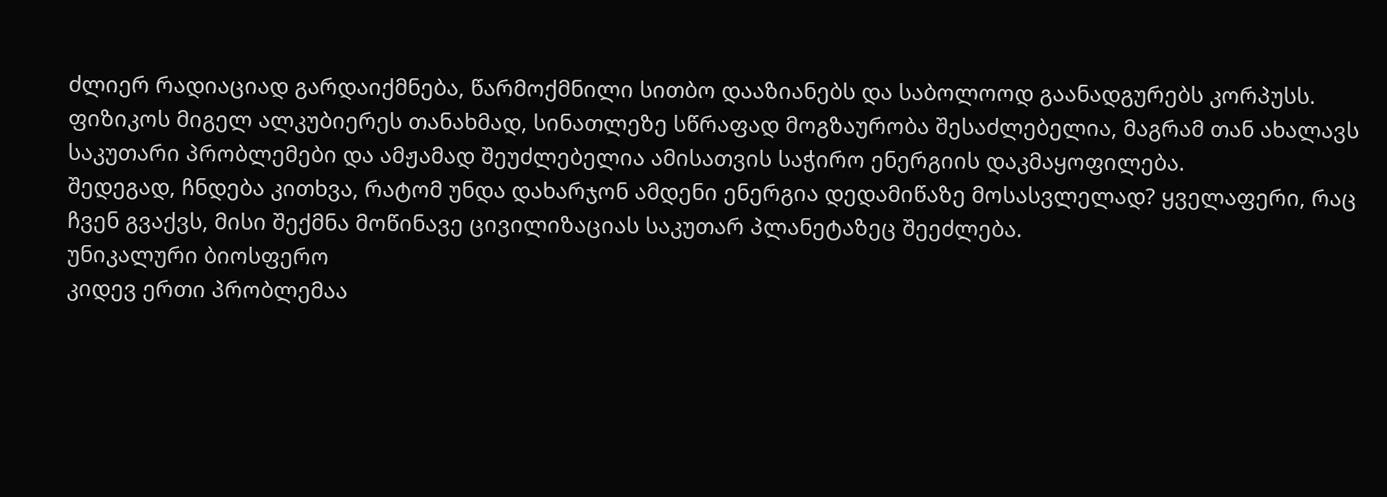ძლიერ რადიაციად გარდაიქმნება, წარმოქმნილი სითბო დააზიანებს და საბოლოოდ გაანადგურებს კორპუსს.
ფიზიკოს მიგელ ალკუბიერეს თანახმად, სინათლეზე სწრაფად მოგზაურობა შესაძლებელია, მაგრამ თან ახალავს საკუთარი პრობლემები და ამჟამად შეუძლებელია ამისათვის საჭირო ენერგიის დაკმაყოფილება.
შედეგად, ჩნდება კითხვა, რატომ უნდა დახარჯონ ამდენი ენერგია დედამიწაზე მოსასვლელად? ყველაფერი, რაც ჩვენ გვაქვს, მისი შექმნა მოწინავე ცივილიზაციას საკუთარ პლანეტაზეც შეეძლება.
უნიკალური ბიოსფერო
კიდევ ერთი პრობლემაა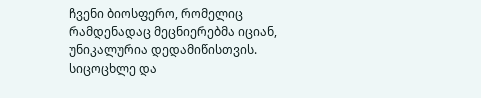ჩვენი ბიოსფერო, რომელიც რამდენადაც მეცნიერებმა იციან, უნიკალურია დედამიწისთვის.
სიცოცხლე და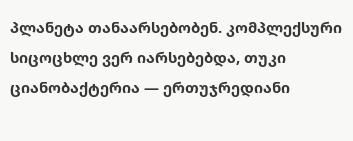პლანეტა თანაარსებობენ. კომპლექსური სიცოცხლე ვერ იარსებებდა, თუკი ციანობაქტერია — ერთუჯრედიანი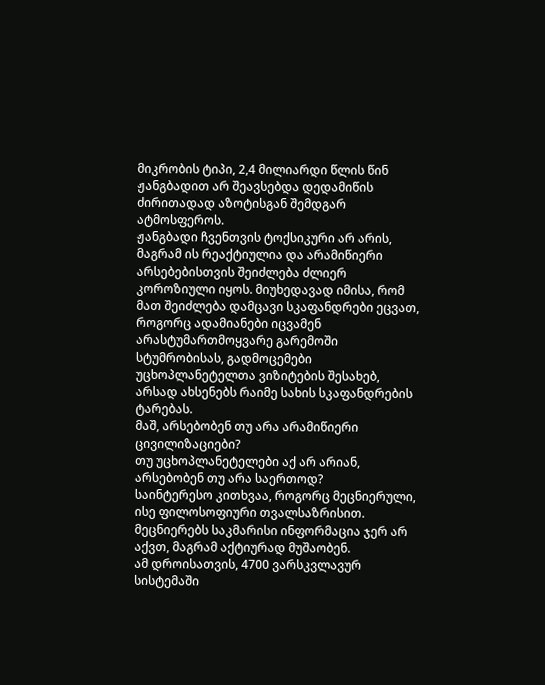მიკრობის ტიპი, 2,4 მილიარდი წლის წინ ჟანგბადით არ შეავსებდა დედამიწის ძირითადად აზოტისგან შემდგარ ატმოსფეროს.
ჟანგბადი ჩვენთვის ტოქსიკური არ არის, მაგრამ ის რეაქტიულია და არამიწიერი არსებებისთვის შეიძლება ძლიერ კოროზიული იყოს. მიუხედავად იმისა, რომ მათ შეიძლება დამცავი სკაფანდრები ეცვათ, როგორც ადამიანები იცვამენ არასტუმართმოყვარე გარემოში სტუმრობისას, გადმოცემები უცხოპლანეტელთა ვიზიტების შესახებ, არსად ახსენებს რაიმე სახის სკაფანდრების ტარებას.
მაშ, არსებობენ თუ არა არამიწიერი ცივილიზაციები?
თუ უცხოპლანეტელები აქ არ არიან, არსებობენ თუ არა საერთოდ?
საინტერესო კითხვაა, როგორც მეცნიერული, ისე ფილოსოფიური თვალსაზრისით. მეცნიერებს საკმარისი ინფორმაცია ჯერ არ აქვთ, მაგრამ აქტიურად მუშაობენ.
ამ დროისათვის, 4700 ვარსკვლავურ სისტემაში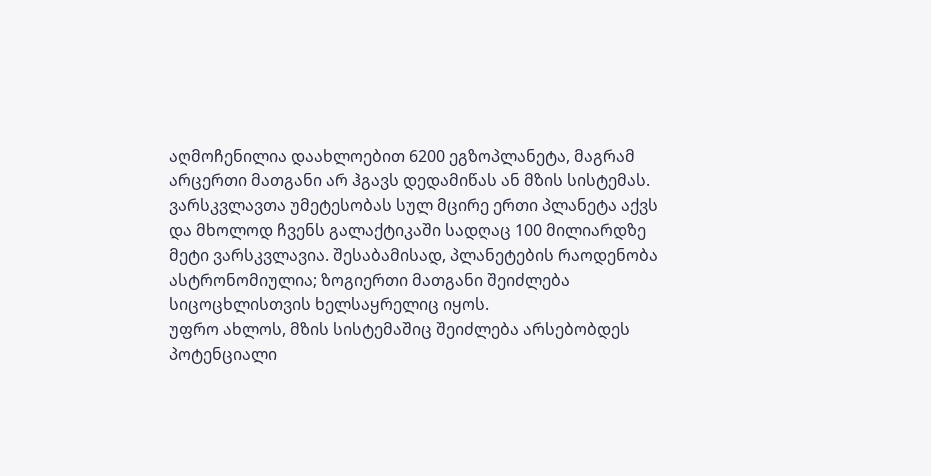აღმოჩენილია დაახლოებით 6200 ეგზოპლანეტა, მაგრამ არცერთი მათგანი არ ჰგავს დედამიწას ან მზის სისტემას.
ვარსკვლავთა უმეტესობას სულ მცირე ერთი პლანეტა აქვს და მხოლოდ ჩვენს გალაქტიკაში სადღაც 100 მილიარდზე მეტი ვარსკვლავია. შესაბამისად, პლანეტების რაოდენობა ასტრონომიულია; ზოგიერთი მათგანი შეიძლება სიცოცხლისთვის ხელსაყრელიც იყოს.
უფრო ახლოს, მზის სისტემაშიც შეიძლება არსებობდეს პოტენციალი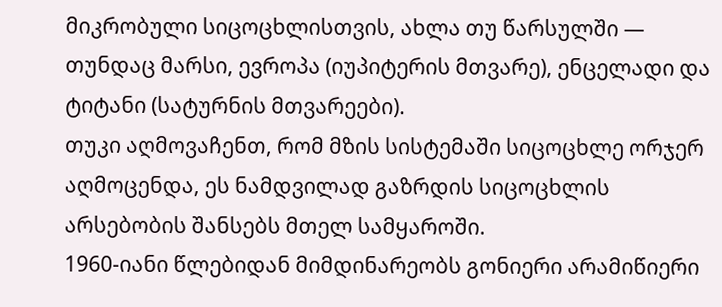მიკრობული სიცოცხლისთვის, ახლა თუ წარსულში — თუნდაც მარსი, ევროპა (იუპიტერის მთვარე), ენცელადი და ტიტანი (სატურნის მთვარეები).
თუკი აღმოვაჩენთ, რომ მზის სისტემაში სიცოცხლე ორჯერ აღმოცენდა, ეს ნამდვილად გაზრდის სიცოცხლის არსებობის შანსებს მთელ სამყაროში.
1960-იანი წლებიდან მიმდინარეობს გონიერი არამიწიერი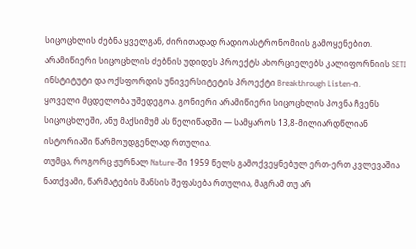სიცოცხლის ძებნა ყველგან, ძირითადად რადიოასტრონომიის გამოყენებით. არამიწიერი სიცოცხლის ძებნის უდიდეს პროექტს ახორციელებს კალიფორნიის SETI ინსტიტუტი და ოქსფორდის უნივერსიტეტის პროექტი Breakthrough Listen-ი.
ყოველი მცდელობა უშედეგოა. გონიერი არამიწიერი სიცოცხლის პოვნა ჩვენს სიცოცხლეში, ანუ მაქსიმუმ ას წელიწადში — სამყაროს 13,8-მილიარდწლიან ისტორიაში წარმოუდგენლად რთულია.
თუმცა, როგორც ჟურნალ Nature-ში 1959 წელს გამოქვეყნებულ ერთ-ერთ კვლევაშია ნათქვამი, წარმატების შანსის შეფასება რთულია, მაგრამ თუ არ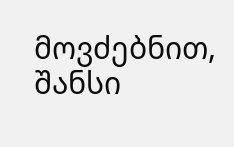მოვძებნით, შანსი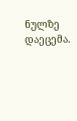ნულზე დაეცემა.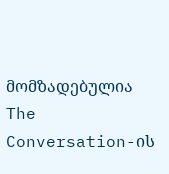მომზადებულია The Conversation-ის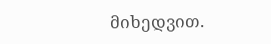მიხედვით.